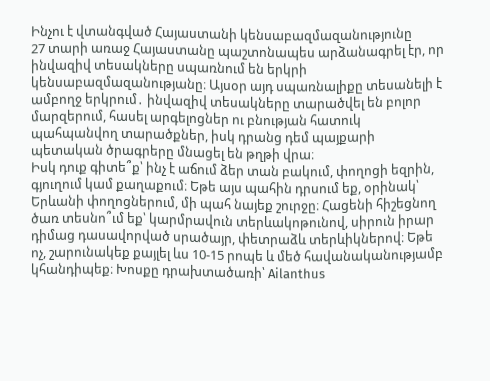Ինչու է վտանգված Հայաստանի կենսաբազմազանությունը
27 տարի առաջ Հայաստանը պաշտոնապես արձանագրել էր, որ ինվազիվ տեսակները սպառնում են երկրի կենսաբազմազանությանը։ Այսօր այդ սպառնալիքը տեսանելի է ամբողջ երկրում․ ինվազիվ տեսակները տարածվել են բոլոր մարզերում, հասել արգելոցներ ու բնության հատուկ պահպանվող տարածքներ, իսկ դրանց դեմ պայքարի պետական ծրագրերը մնացել են թղթի վրա։
Իսկ դուք գիտե՞ք՝ ինչ է աճում ձեր տան բակում, փողոցի եզրին, գյուղում կամ քաղաքում։ Եթե այս պահին դրսում եք, օրինակ՝ Երևանի փողոցներում, մի պահ նայեք շուրջը։ Հացենի հիշեցնող ծառ տեսնո՞ւմ եք՝ կարմրավուն տերևակոթունով, սիրուն իրար դիմաց դասավորված սրածայր, փետրաձև տերևիկներով։ Եթե ոչ, շարունակեք քայլել ևս 10-15 րոպե և մեծ հավանականությամբ կհանդիպեք։ Խոսքը դրախտածառի՝ Ailanthus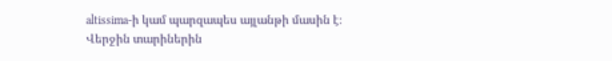altissima-ի կամ պարզապես այլանթի մասին է։ Վերջին տարիներին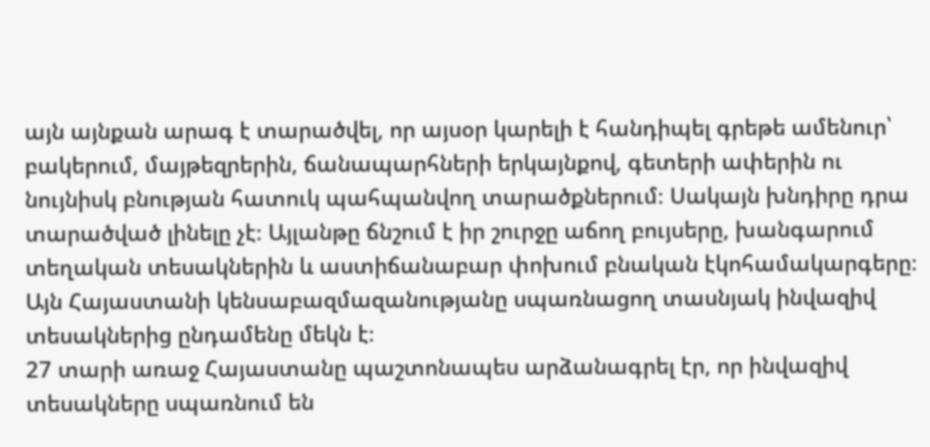այն այնքան արագ է տարածվել, որ այսօր կարելի է հանդիպել գրեթե ամենուր՝ բակերում, մայթեզրերին, ճանապարհների երկայնքով, գետերի ափերին ու նույնիսկ բնության հատուկ պահպանվող տարածքներում։ Սակայն խնդիրը դրա տարածված լինելը չէ։ Այլանթը ճնշում է իր շուրջը աճող բույսերը, խանգարում տեղական տեսակներին և աստիճանաբար փոխում բնական էկոհամակարգերը։ Այն Հայաստանի կենսաբազմազանությանը սպառնացող տասնյակ ինվազիվ տեսակներից ընդամենը մեկն է։
27 տարի առաջ Հայաստանը պաշտոնապես արձանագրել էր, որ ինվազիվ տեսակները սպառնում են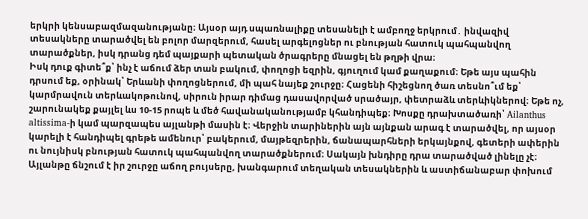երկրի կենսաբազմազանությանը։ Այսօր այդ սպառնալիքը տեսանելի է ամբողջ երկրում․ ինվազիվ տեսակները տարածվել են բոլոր մարզերում, հասել արգելոցներ ու բնության հատուկ պահպանվող տարածքներ, իսկ դրանց դեմ պայքարի պետական ծրագրերը մնացել են թղթի վրա։
Իսկ դուք գիտե՞ք՝ ինչ է աճում ձեր տան բակում, փողոցի եզրին, գյուղում կամ քաղաքում։ Եթե այս պահին դրսում եք, օրինակ՝ Երևանի փողոցներում, մի պահ նայեք շուրջը։ Հացենի հիշեցնող ծառ տեսնո՞ւմ եք՝ կարմրավուն տերևակոթունով, սիրուն իրար դիմաց դասավորված սրածայր, փետրաձև տերևիկներով։ Եթե ոչ, շարունակեք քայլել ևս 10-15 րոպե և մեծ հավանականությամբ կհանդիպեք։ Խոսքը դրախտածառի՝ Ailanthus altissima-ի կամ պարզապես այլանթի մասին է։ Վերջին տարիներին այն այնքան արագ է տարածվել, որ այսօր կարելի է հանդիպել գրեթե ամենուր՝ բակերում, մայթեզրերին, ճանապարհների երկայնքով, գետերի ափերին ու նույնիսկ բնության հատուկ պահպանվող տարածքներում։ Սակայն խնդիրը դրա տարածված լինելը չէ։ Այլանթը ճնշում է իր շուրջը աճող բույսերը, խանգարում տեղական տեսակներին և աստիճանաբար փոխում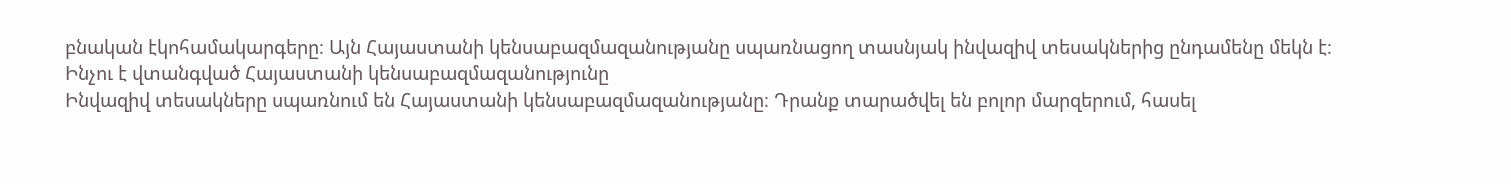բնական էկոհամակարգերը։ Այն Հայաստանի կենսաբազմազանությանը սպառնացող տասնյակ ինվազիվ տեսակներից ընդամենը մեկն է։
Ինչու է վտանգված Հայաստանի կենսաբազմազանությունը
Ինվազիվ տեսակները սպառնում են Հայաստանի կենսաբազմազանությանը։ Դրանք տարածվել են բոլոր մարզերում, հասել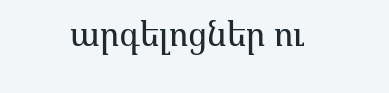արգելոցներ ու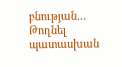բնության…
Թողնել պատասխան